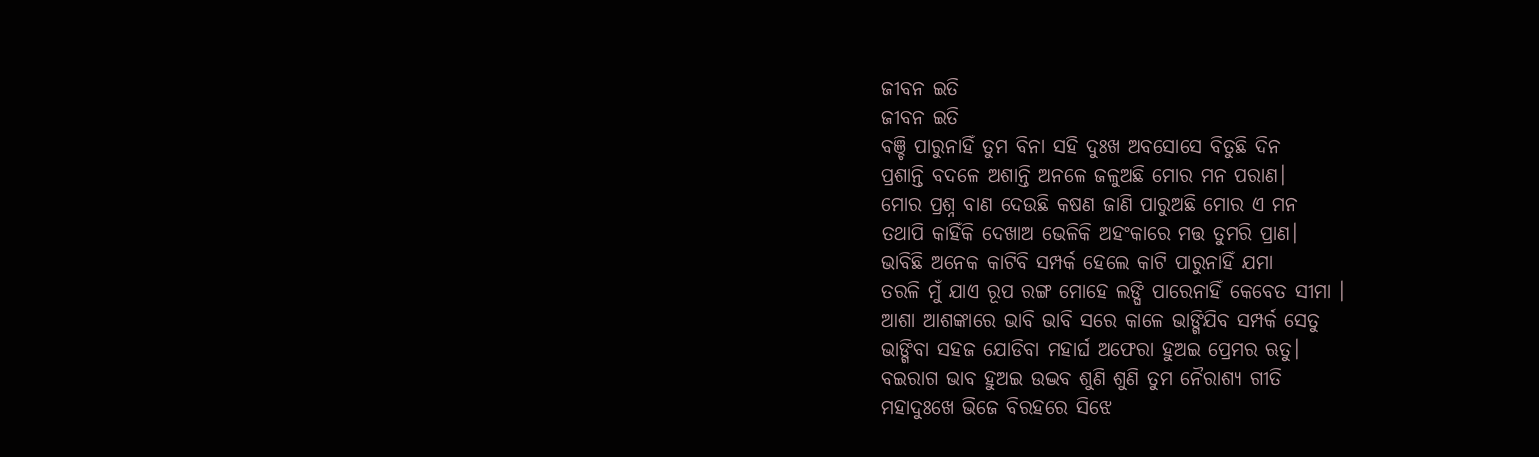ଜୀବନ ଇତି
ଜୀବନ ଇତି
ବଞ୍ଚି ପାରୁନାହିଁ ତୁମ ବିନା ସହି ଦୁଃଖ ଅବସୋସେ ବିତୁଛି ଦିନ
ପ୍ରଶାନ୍ତି ବଦଳେ ଅଶାନ୍ତି ଅନଳେ ଜଳୁଅଛି ମୋର ମନ ପରାଣ।
ମୋର ପ୍ରଶ୍ନ ବାଣ ଦେଉଛି କଷଣ ଜାଣି ପାରୁଅଛି ମୋର ଏ ମନ
ତଥାପି କାହିଁକି ଦେଖାଅ ଭେଳିକି ଅହଂକାରେ ମତ୍ତ ତୁମରି ପ୍ରାଣ।
ଭାବିଛି ଅନେକ କାଟିବି ସମ୍ପର୍କ ହେଲେ କାଟି ପାରୁନାହିଁ ଯମା
ତରଳି ମୁଁ ଯାଏ ରୂପ ରଙ୍ଗ ମୋହେ ଲଙ୍ଘି ପାରେନାହିଁ କେବେତ ସୀମା ।
ଆଶା ଆଶଙ୍କାରେ ଭାବି ଭାବି ସରେ କାଳେ ଭାଙ୍ଗିଯିବ ସମ୍ପର୍କ ସେତୁ
ଭାଙ୍ଗିବା ସହଜ ଯୋଡିବା ମହାର୍ଘ ଅଫେରା ହୁଅଇ ପ୍ରେମର ଋତୁ।
ବଇରାଗ ଭାବ ହୁଅଇ ଉଦ୍ଭବ ଶୁଣି ଶୁଣି ତୁମ ନୈରାଶ୍ୟ ଗୀତି
ମହାଦୁଃଖେ ଭିଜେ ବିରହରେ ସିଝେ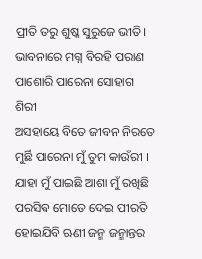ପ୍ରୀତି ତରୁ ଶୁଷ୍କ ସୁରୁଜେ ଭୀତି।
ଭାବନାରେ ମଗ୍ନ ବିରହି ପରାଣ ପାଶୋରି ପାରେନା ସୋହାଗ ଶିରୀ
ଅସହାୟେ ବିତେ ଜୀବନ ନିରତେ ମୁର୍ଛି ପାରେନା ମୁଁ ତୁମ କାଉଁରୀ ।
ଯାହା ମୁଁ ପାଇଛି ଆଶା ମୁଁ ରଖିଛି ପରସିଵ ମୋତେ ଦେଇ ପୀରତି
ହୋଇଯିବି ଋଣୀ ଜନ୍ମ ଜନ୍ମାନ୍ତର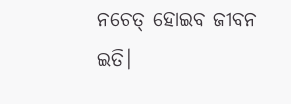ନଚେତ୍ ହୋଇବ ଜୀବନ ଇତି।